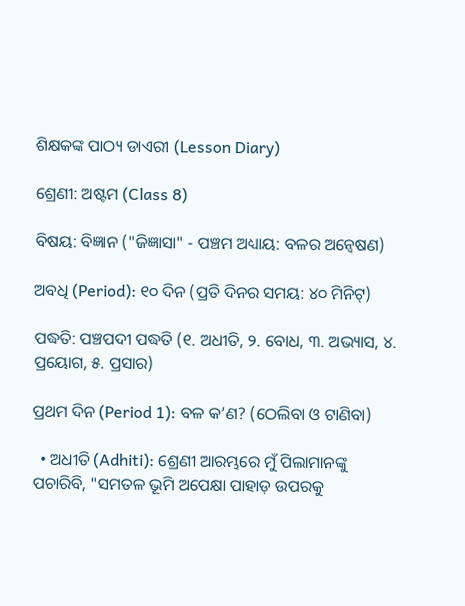ଶିକ୍ଷକଙ୍କ ପାଠ୍ୟ ଡାଏରୀ (Lesson Diary)

ଶ୍ରେଣୀ: ଅଷ୍ଟମ (Class 8)

ବିଷୟ: ବିଜ୍ଞାନ ("ଜିଜ୍ଞାସା" - ପଞ୍ଚମ ଅଧ୍ୟାୟ: ବଳର ଅନ୍ୱେଷଣ)

ଅବଧି (Period): ୧୦ ଦିନ (ପ୍ରତି ଦିନର ସମୟ: ୪୦ ମିନିଟ୍)

ପଦ୍ଧତି: ପଞ୍ଚପଦୀ ପଦ୍ଧତି (୧. ଅଧୀତି, ୨. ବୋଧ, ୩. ଅଭ୍ୟାସ, ୪. ପ୍ରୟୋଗ, ୫. ପ୍ରସାର)

ପ୍ରଥମ ଦିନ (Period 1): ବଳ କ’ଣ? (ଠେଲିବା ଓ ଟାଣିବା)

  • ଅଧୀତି (Adhiti): ଶ୍ରେଣୀ ଆରମ୍ଭରେ ମୁଁ ପିଲାମାନଙ୍କୁ ପଚାରିବି, "ସମତଳ ଭୂମି ଅପେକ୍ଷା ପାହାଡ଼ ଉପରକୁ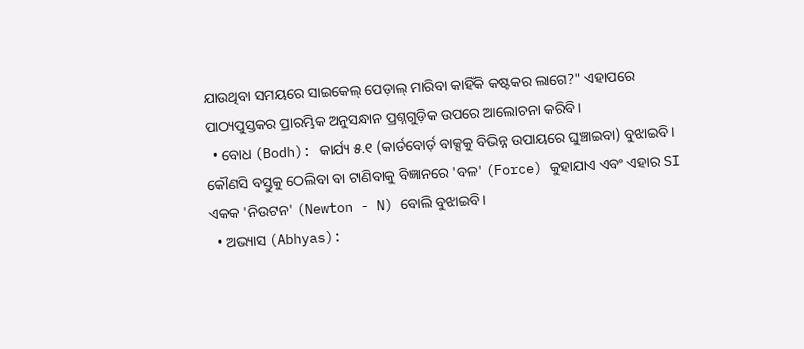ଯାଉଥିବା ସମୟରେ ସାଇକେଲ୍ ପେଡ଼ାଲ୍ ମାରିବା କାହିଁକି କଷ୍ଟକର ଲାଗେ?" ଏହାପରେ ପାଠ୍ୟପୁସ୍ତକର ପ୍ରାରମ୍ଭିକ ଅନୁସନ୍ଧାନ ପ୍ରଶ୍ନଗୁଡ଼ିକ ଉପରେ ଆଲୋଚନା କରିବି।
  • ବୋଧ (Bodh): କାର୍ଯ୍ୟ ୫.୧ (କାର୍ଡବୋର୍ଡ଼ ବାକ୍ସକୁ ବିଭିନ୍ନ ଉପାୟରେ ଘୁଞ୍ଚାଇବା) ବୁଝାଇବି। କୌଣସି ବସ୍ତୁକୁ ଠେଲିବା ବା ଟାଣିବାକୁ ବିଜ୍ଞାନରେ 'ବଳ' (Force) କୁହାଯାଏ ଏବଂ ଏହାର SI ଏକକ 'ନିଉଟନ' (Newton - N) ବୋଲି ବୁଝାଇବି।
  • ଅଭ୍ୟାସ (Abhyas):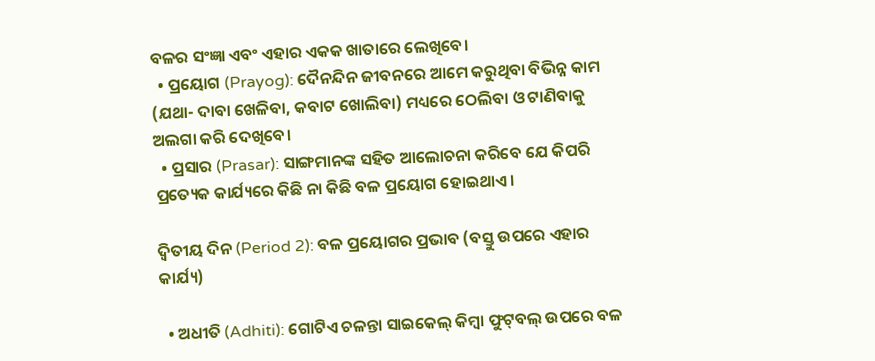ବଳର ସଂଜ୍ଞା ଏବଂ ଏହାର ଏକକ ଖାତାରେ ଲେଖିବେ।
  • ପ୍ରୟୋଗ (Prayog): ଦୈନନ୍ଦିନ ଜୀବନରେ ଆମେ କରୁଥିବା ବିଭିନ୍ନ କାମ (ଯଥା- ଦାବା ଖେଳିବା, କବାଟ ଖୋଲିବା) ମଧ୍ୟରେ ଠେଲିବା ଓ ଟାଣିବାକୁ ଅଲଗା କରି ଦେଖିବେ।
  • ପ୍ରସାର (Prasar): ସାଙ୍ଗମାନଙ୍କ ସହିତ ଆଲୋଚନା କରିବେ ଯେ କିପରି ପ୍ରତ୍ୟେକ କାର୍ଯ୍ୟରେ କିଛି ନା କିଛି ବଳ ପ୍ରୟୋଗ ହୋଇଥାଏ।

ଦ୍ୱିତୀୟ ଦିନ (Period 2): ବଳ ପ୍ରୟୋଗର ପ୍ରଭାବ (ବସ୍ତୁ ଉପରେ ଏହାର କାର୍ଯ୍ୟ)

  • ଅଧୀତି (Adhiti): ଗୋଟିଏ ଚଳନ୍ତା ସାଇକେଲ୍ କିମ୍ବା ଫୁଟ୍‌ବଲ୍ ଉପରେ ବଳ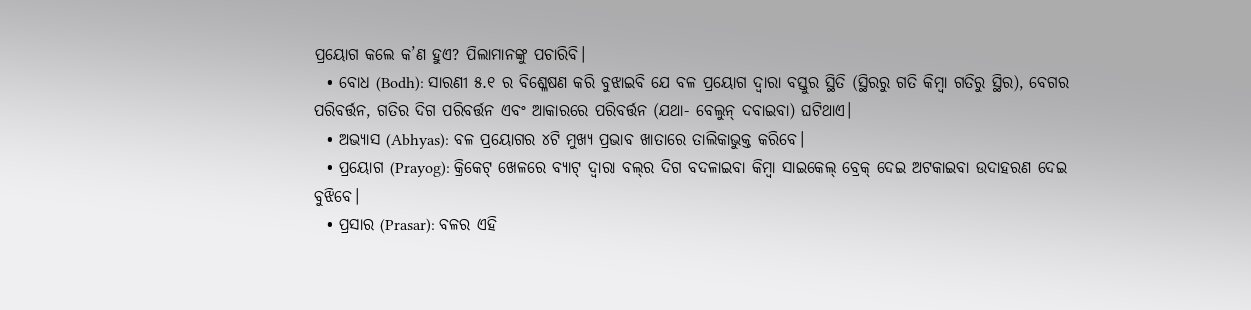ପ୍ରୟୋଗ କଲେ କ’ଣ ହୁଏ? ପିଲାମାନଙ୍କୁ ପଚାରିବି।
  • ବୋଧ (Bodh): ସାରଣୀ ୫.୧ ର ବିଶ୍ଳେଷଣ କରି ବୁଝାଇବି ଯେ ବଳ ପ୍ରୟୋଗ ଦ୍ୱାରା ବସ୍ତୁର ସ୍ଥିତି (ସ୍ଥିରରୁ ଗତି କିମ୍ବା ଗତିରୁ ସ୍ଥିର), ବେଗର ପରିବର୍ତ୍ତନ, ଗତିର ଦିଗ ପରିବର୍ତ୍ତନ ଏବଂ ଆକାରରେ ପରିବର୍ତ୍ତନ (ଯଥା- ବେଲୁନ୍ ଦବାଇବା) ଘଟିଥାଏ।
  • ଅଭ୍ୟାସ (Abhyas): ବଳ ପ୍ରୟୋଗର ୪ଟି ମୁଖ୍ୟ ପ୍ରଭାବ ଖାତାରେ ତାଲିକାଭୁକ୍ତ କରିବେ।
  • ପ୍ରୟୋଗ (Prayog): କ୍ରିକେଟ୍ ଖେଳରେ ବ୍ୟାଟ୍ ଦ୍ୱାରା ବଲ୍‌ର ଦିଗ ବଦଳାଇବା କିମ୍ବା ସାଇକେଲ୍ ବ୍ରେକ୍ ଦେଇ ଅଟକାଇବା ଉଦାହରଣ ଦେଇ ବୁଝିବେ।
  • ପ୍ରସାର (Prasar): ବଳର ଏହି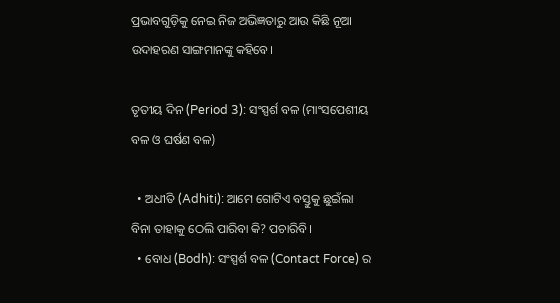ପ୍ରଭାବଗୁଡ଼ିକୁ ନେଇ ନିଜ ଅଭିଜ୍ଞତାରୁ ଆଉ କିଛି ନୂଆ ଉଦାହରଣ ସାଙ୍ଗମାନଙ୍କୁ କହିବେ।

ତୃତୀୟ ଦିନ (Period 3): ସଂସ୍ପର୍ଶ ବଳ (ମାଂସପେଶୀୟ ବଳ ଓ ଘର୍ଷଣ ବଳ)

  • ଅଧୀତି (Adhiti): ଆମେ ଗୋଟିଏ ବସ୍ତୁକୁ ଛୁଇଁଲା ବିନା ତାହାକୁ ଠେଲି ପାରିବା କି? ପଚାରିବି।
  • ବୋଧ (Bodh): ସଂସ୍ପର୍ଶ ବଳ (Contact Force) ର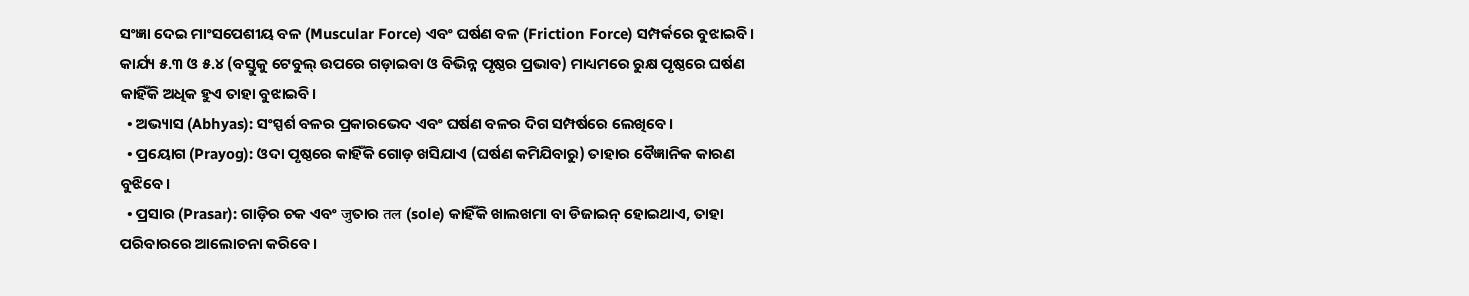ସଂଜ୍ଞା ଦେଇ ମାଂସପେଶୀୟ ବଳ (Muscular Force) ଏବଂ ଘର୍ଷଣ ବଳ (Friction Force) ସମ୍ପର୍କରେ ବୁଝାଇବି। କାର୍ଯ୍ୟ ୫.୩ ଓ ୫.୪ (ବସ୍ତୁକୁ ଟେବୁଲ୍ ଉପରେ ଗଡ଼ାଇବା ଓ ବିଭିନ୍ନ ପୃଷ୍ଠର ପ୍ରଭାବ) ମାଧ୍ୟମରେ ରୁକ୍ଷ ପୃଷ୍ଠରେ ଘର୍ଷଣ କାହିଁକି ଅଧିକ ହୁଏ ତାହା ବୁଝାଇବି।
  • ଅଭ୍ୟାସ (Abhyas): ସଂସ୍ପର୍ଶ ବଳର ପ୍ରକାରଭେଦ ଏବଂ ଘର୍ଷଣ ବଳର ଦିଗ ସମ୍ପର୍ଷରେ ଲେଖିବେ।
  • ପ୍ରୟୋଗ (Prayog): ଓଦା ପୃଷ୍ଠରେ କାହିଁକି ଗୋଡ଼ ଖସିଯାଏ (ଘର୍ଷଣ କମିଯିବାରୁ) ତାହାର ବୈଜ୍ଞାନିକ କାରଣ ବୁଝିବେ।
  • ପ୍ରସାର (Prasar): ଗାଡ଼ିର ଚକ ଏବଂ जुତାର तल (sole) କାହିଁକି ଖାଲଖମା ବା ଡିଜାଇନ୍ ହୋଇଥାଏ, ତାହା ପରିବାରରେ ଆଲୋଚନା କରିବେ।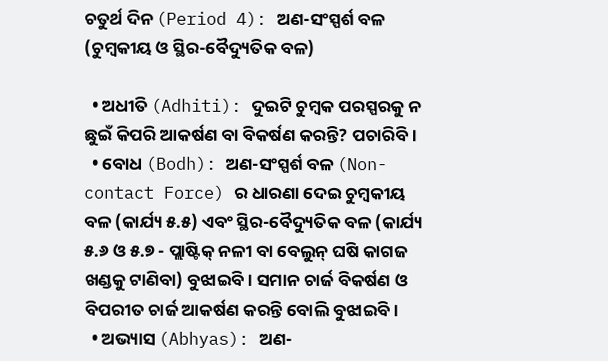ଚତୁର୍ଥ ଦିନ (Period 4): ଅଣ-ସଂସ୍ପର୍ଶ ବଳ (ଚୁମ୍ବକୀୟ ଓ ସ୍ଥିର-ବୈଦ୍ୟୁତିକ ବଳ)

  • ଅଧୀତି (Adhiti): ଦୁଇଟି ଚୁମ୍ବକ ପରସ୍ପରକୁ ନ ଛୁଇଁ କିପରି ଆକର୍ଷଣ ବା ବିକର୍ଷଣ କରନ୍ତି? ପଚାରିବି।
  • ବୋଧ (Bodh): ଅଣ-ସଂସ୍ପର୍ଶ ବଳ (Non-contact Force) ର ଧାରଣା ଦେଇ ଚୁମ୍ବକୀୟ ବଳ (କାର୍ଯ୍ୟ ୫.୫) ଏବଂ ସ୍ଥିର-ବୈଦ୍ୟୁତିକ ବଳ (କାର୍ଯ୍ୟ ୫.୬ ଓ ୫.୭ - ପ୍ଲାଷ୍ଟିକ୍ ନଳୀ ବା ବେଲୁନ୍ ଘଷି କାଗଜ ଖଣ୍ଡକୁ ଟାଣିବା) ବୁଝାଇବି। ସମାନ ଚାର୍ଜ ବିକର୍ଷଣ ଓ ବିପରୀତ ଚାର୍ଜ ଆକର୍ଷଣ କରନ୍ତି ବୋଲି ବୁଝାଇବି।
  • ଅଭ୍ୟାସ (Abhyas): ଅଣ-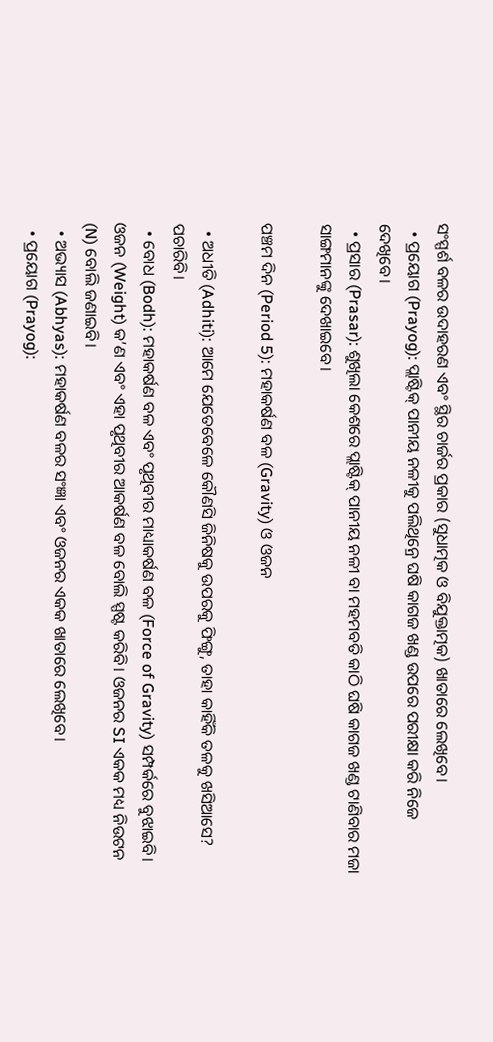ସଂସ୍ପର୍ଶ ବଳର ଉଦାହରଣ ଏବଂ ସ୍ଥିର ଚାର୍ଜର ପ୍ରକାର (ସୁଧାତ୍ମକ ଓ ବିଯୁକ୍ତାତ୍ମକ) ଖାତାରେ ଲେଖିବେ।
  • ପ୍ରୟୋଗ (Prayog): ପ୍ଲାଷ୍ଟିକ୍ ପାନୀୟ ନଳୀକୁ ପଲିଥିନ୍ରେ ଘଷି କାଗଜ ଖଣ୍ଡ ଉପରେ ପରୀକ୍ଷା କରି ନିଜେ ଦେଖିବେ।
  • ପ୍ରସାର (Prasar): ଶୁଖିଲା କେଶରେ ପ୍ଲାଷ୍ଟିକ୍ ପାନୀୟ ନଳୀ ବା ମହମବତି କାଠି ଘଷି କାଗଜ ଖଣ୍ଡ ଟାଣିବାର ମଜା ସାଙ୍ଗମାନଙ୍କୁ ଦେଖାଇବେ।

ପଞ୍ଚମ ଦିନ (Period 5): ମହାକର୍ଷଣ ବଳ (Gravity) ଓ ଓଜନ

  • ଅଧୀତି (Adhiti): ଆମେ ଯେତେବେଳେ କୌଣସି ଜିନିଷକୁ ଉପରକୁ ଫିଙ୍ଗୁ, ତାହା କାହିଁକି ତଳକୁ ଖସିଆସେ? ପଚାରିବି।
  • ବୋଧ (Bodh): ମହାକର୍ଷଣ ବଳ ଏବଂ ପୃଥିବୀର ମାଧ୍ୟାକର୍ଷଣ ବଳ (Force of Gravity) ସମ୍ପର୍କରେ ବୁଝାଇବି। ଓଜନ (Weight) କ’ଣ ଏବଂ ଏହା ପୃଥିବୀର ଆକର୍ଷଣ ବଳ ବୋଲି ସ୍ପଷ୍ଟ କରିବି। ଓଜନର SI ଏକକ ମଧ୍ୟ ନିଉଟନ (N) ବୋଲି ଜଣାଇବି।
  • ଅଭ୍ୟାସ (Abhyas): ମହାକର୍ଷଣ ବଳର ସଂଜ୍ଞା ଏବଂ ଓଜନର ଏକକ ଖାତାରେ ଲେଖିବେ।
  • ପ୍ରୟୋଗ (Prayog):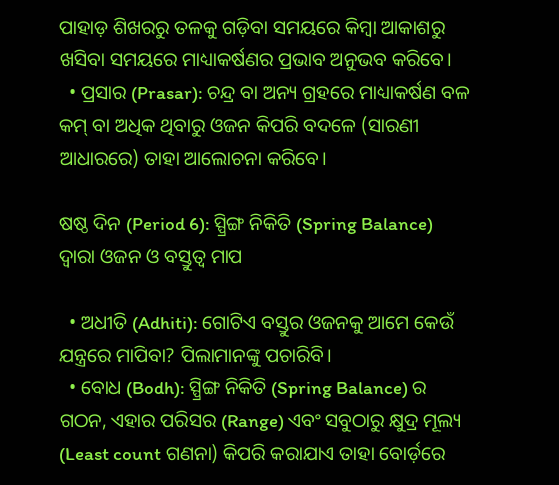ପାହାଡ଼ ଶିଖରରୁ ତଳକୁ ଗଡ଼ିବା ସମୟରେ କିମ୍ବା ଆକାଶରୁ ଖସିବା ସମୟରେ ମାଧ୍ୟାକର୍ଷଣର ପ୍ରଭାବ ଅନୁଭବ କରିବେ।
  • ପ୍ରସାର (Prasar): ଚନ୍ଦ୍ର ବା ଅନ୍ୟ ଗ୍ରହରେ ମାଧ୍ୟାକର୍ଷଣ ବଳ କମ୍ ବା ଅଧିକ ଥିବାରୁ ଓଜନ କିପରି ବଦଳେ (ସାରଣୀ ଆଧାରରେ) ତାହା ଆଲୋଚନା କରିବେ।

ଷଷ୍ଠ ଦିନ (Period 6): ସ୍ପ୍ରିଙ୍ଗ ନିକିତି (Spring Balance) ଦ୍ୱାରା ଓଜନ ଓ ବସ୍ତୁତ୍ୱ ମାପ

  • ଅଧୀତି (Adhiti): ଗୋଟିଏ ବସ୍ତୁର ଓଜନକୁ ଆମେ କେଉଁ ଯନ୍ତ୍ରରେ ମାପିବା? ପିଲାମାନଙ୍କୁ ପଚାରିବି।
  • ବୋଧ (Bodh): ସ୍ପ୍ରିଙ୍ଗ ନିକିତି (Spring Balance) ର ଗଠନ, ଏହାର ପରିସର (Range) ଏବଂ ସବୁଠାରୁ କ୍ଷୁଦ୍ର ମୂଲ୍ୟ (Least count ଗଣନା) କିପରି କରାଯାଏ ତାହା ବୋର୍ଡ଼ରେ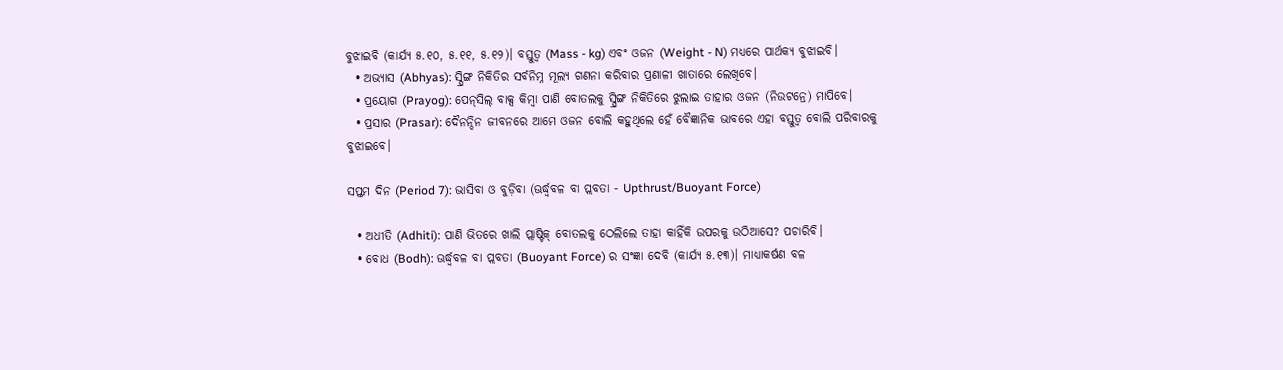ବୁଝାଇବି (କାର୍ଯ୍ୟ ୫.୧୦, ୫.୧୧, ୫.୧୨)। ବସ୍ତୁତ୍ୱ (Mass - kg) ଏବଂ ଓଜନ (Weight - N) ମଧ୍ୟରେ ପାର୍ଥକ୍ୟ ବୁଝାଇବି।
  • ଅଭ୍ୟାସ (Abhyas): ସ୍ପ୍ରିଙ୍ଗ ନିକିତିର ସର୍ବନିମ୍ନ ମୂଲ୍ୟ ଗଣନା କରିବାର ପ୍ରଣାଳୀ ଖାତାରେ ଲେଖିବେ।
  • ପ୍ରୟୋଗ (Prayog): ପେନ୍‌ସିଲ୍ ବାକ୍ସ କିମ୍ବା ପାଣି ବୋତଲକୁ ସ୍ପ୍ରିଙ୍ଗ ନିକିତିରେ ଝୁଲାଇ ତାହାର ଓଜନ (ନିଉଟନ୍ରେ) ମାପିବେ।
  • ପ୍ରସାର (Prasar): ଦୈନନ୍ଦିନ ଜୀବନରେ ଆମେ ଓଜନ ବୋଲି କହୁଥିଲେ ହେଁ ବୈଜ୍ଞାନିକ ଭାବରେ ଏହା ବସ୍ତୁତ୍ୱ ବୋଲି ପରିବାରକୁ ବୁଝାଇବେ।

ସପ୍ତମ ଦିନ (Period 7): ଭାସିବା ଓ ବୁଡ଼ିବା (ଊର୍ଦ୍ଧ୍ୱବଳ ବା ପ୍ଲବତା - Upthrust/Buoyant Force)

  • ଅଧୀତି (Adhiti): ପାଣି ଭିତରେ ଖାଲି ପ୍ଲାଷ୍ଟିକ୍ ବୋତଲକୁ ଠେଲିଲେ ତାହା କାହିଁକି ଉପରକୁ ଉଠିଆସେ? ପଚାରିବି।
  • ବୋଧ (Bodh): ଊର୍ଦ୍ଧ୍ୱବଳ ବା ପ୍ଲବତା (Buoyant Force) ର ସଂଜ୍ଞା ଦେବି (କାର୍ଯ୍ୟ ୫.୧୩)। ମାଧ୍ୟାକର୍ଷଣ ବଳ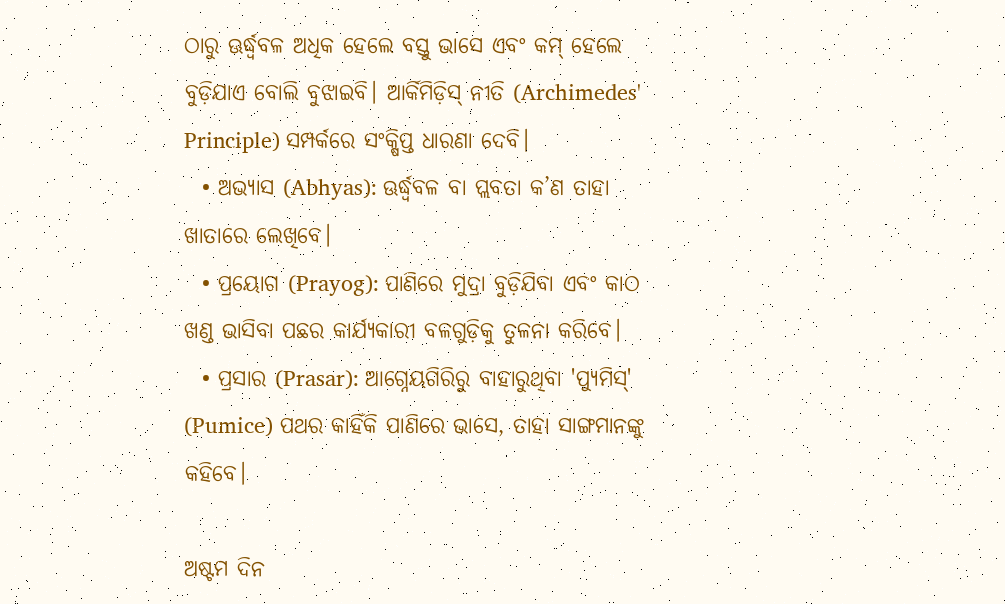ଠାରୁ ଊର୍ଦ୍ଧ୍ୱବଳ ଅଧିକ ହେଲେ ବସ୍ତୁ ଭାସେ ଏବଂ କମ୍ ହେଲେ ବୁଡ଼ିଯାଏ ବୋଲି ବୁଝାଇବି। ଆର୍କିମିଡ଼ିସ୍ ନୀତି (Archimedes' Principle) ସମ୍ପର୍କରେ ସଂକ୍ଷିପ୍ତ ଧାରଣା ଦେବି।
  • ଅଭ୍ୟାସ (Abhyas): ଊର୍ଦ୍ଧ୍ୱବଳ ବା ପ୍ଲବତା କ’ଣ ତାହା ଖାତାରେ ଲେଖିବେ।
  • ପ୍ରୟୋଗ (Prayog): ପାଣିରେ ମୁଦ୍ରା ବୁଡ଼ିଯିବା ଏବଂ କାଠ ଖଣ୍ଡ ଭାସିବା ପଛର କାର୍ଯ୍ୟକାରୀ ବଳଗୁଡ଼ିକୁ ତୁଳନା କରିବେ।
  • ପ୍ରସାର (Prasar): ଆଗ୍ନେୟଗିରିରୁ ବାହାରୁଥିବା 'ପ୍ଯୁମିସ୍' (Pumice) ପଥର କାହିଁକି ପାଣିରେ ଭାସେ, ତାହା ସାଙ୍ଗମାନଙ୍କୁ କହିବେ।

ଅଷ୍ଟମ ଦିନ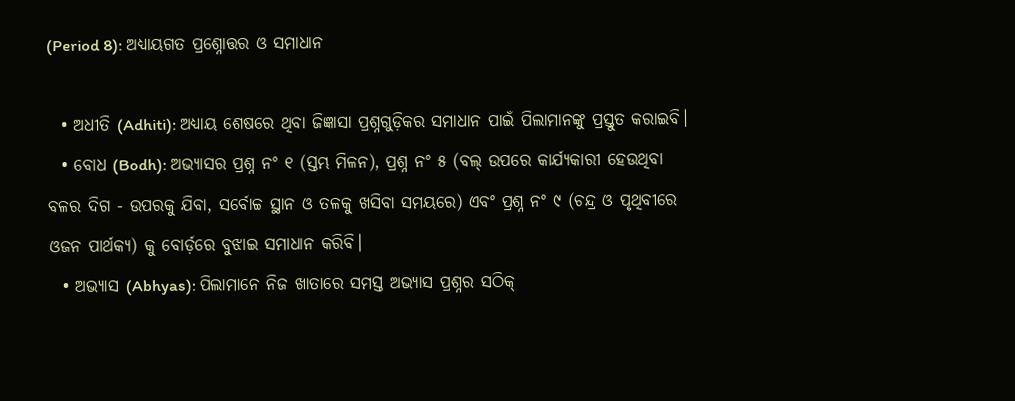(Period 8): ଅଧ୍ୟାୟଗତ ପ୍ରଶ୍ନୋତ୍ତର ଓ ସମାଧାନ

  • ଅଧୀତି (Adhiti): ଅଧ୍ୟାୟ ଶେଷରେ ଥିବା ଜିଜ୍ଞାସା ପ୍ରଶ୍ନଗୁଡ଼ିକର ସମାଧାନ ପାଇଁ ପିଲାମାନଙ୍କୁ ପ୍ରସ୍ତୁତ କରାଇବି।
  • ବୋଧ (Bodh): ଅଭ୍ୟାସର ପ୍ରଶ୍ନ ନଂ ୧ (ସ୍ତମ୍ଭ ମିଳନ), ପ୍ରଶ୍ନ ନଂ ୫ (ବଲ୍ ଉପରେ କାର୍ଯ୍ୟକାରୀ ହେଉଥିବା ବଳର ଦିଗ - ଉପରକୁ ଯିବା, ସର୍ବୋଚ୍ଚ ସ୍ଥାନ ଓ ତଳକୁ ଖସିବା ସମୟରେ) ଏବଂ ପ୍ରଶ୍ନ ନଂ ୯ (ଚନ୍ଦ୍ର ଓ ପୃଥିବୀରେ ଓଜନ ପାର୍ଥକ୍ୟ) କୁ ବୋର୍ଡ଼ରେ ବୁଝାଇ ସମାଧାନ କରିବି।
  • ଅଭ୍ୟାସ (Abhyas): ପିଲାମାନେ ନିଜ ଖାତାରେ ସମସ୍ତ ଅଭ୍ୟାସ ପ୍ରଶ୍ନର ସଠିକ୍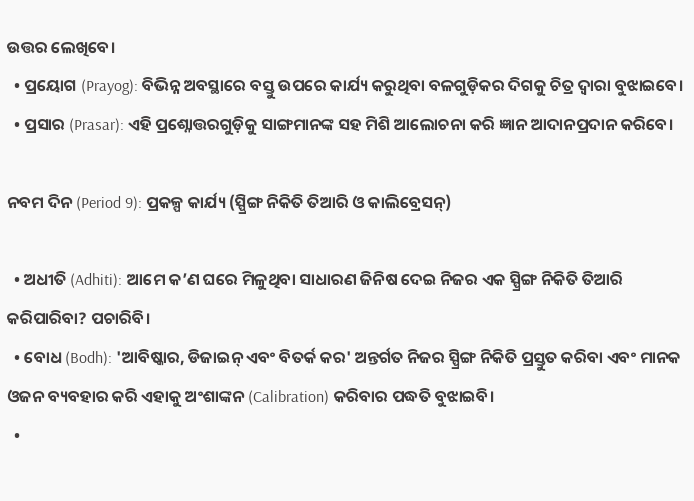ଉତ୍ତର ଲେଖିବେ।
  • ପ୍ରୟୋଗ (Prayog): ବିଭିନ୍ନ ଅବସ୍ଥାରେ ବସ୍ତୁ ଉପରେ କାର୍ଯ୍ୟ କରୁଥିବା ବଳଗୁଡ଼ିକର ଦିଗକୁ ଚିତ୍ର ଦ୍ୱାରା ବୁଝାଇବେ।
  • ପ୍ରସାର (Prasar): ଏହି ପ୍ରଶ୍ନୋତ୍ତରଗୁଡ଼ିକୁ ସାଙ୍ଗମାନଙ୍କ ସହ ମିଶି ଆଲୋଚନା କରି ଜ୍ଞାନ ଆଦାନପ୍ରଦାନ କରିବେ।

ନବମ ଦିନ (Period 9): ପ୍ରକଳ୍ପ କାର୍ଯ୍ୟ (ସ୍ପ୍ରିଙ୍ଗ ନିକିତି ତିଆରି ଓ କାଲିବ୍ରେସନ୍)

  • ଅଧୀତି (Adhiti): ଆମେ କ’ଣ ଘରେ ମିଳୁଥିବା ସାଧାରଣ ଜିନିଷ ଦେଇ ନିଜର ଏକ ସ୍ପ୍ରିଙ୍ଗ ନିକିତି ତିଆରି କରିପାରିବା? ପଚାରିବି।
  • ବୋଧ (Bodh): 'ଆବିଷ୍କାର, ଡିଜାଇନ୍ ଏବଂ ବିତର୍କ କର' ଅନ୍ତର୍ଗତ ନିଜର ସ୍ପ୍ରିଙ୍ଗ ନିକିତି ପ୍ରସ୍ତୁତ କରିବା ଏବଂ ମାନକ ଓଜନ ବ୍ୟବହାର କରି ଏହାକୁ ଅଂଶାଙ୍କନ (Calibration) କରିବାର ପଦ୍ଧତି ବୁଝାଇବି।
  •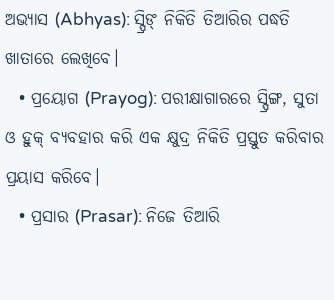ଅଭ୍ୟାସ (Abhyas): ସ୍ପ୍ରିଙ୍ ନିକିତି ତିଆରିର ପଦ୍ଧତି ଖାତାରେ ଲେଖିବେ।
  • ପ୍ରୟୋଗ (Prayog): ପରୀକ୍ଷାଗାରରେ ସ୍ପ୍ରିଙ୍ଗ, ସୁତା ଓ ହୁକ୍ ବ୍ୟବହାର କରି ଏକ କ୍ଷୁଦ୍ର ନିକିତି ପ୍ରସ୍ତୁତ କରିବାର ପ୍ରୟାସ କରିବେ।
  • ପ୍ରସାର (Prasar): ନିଜେ ତିଆରି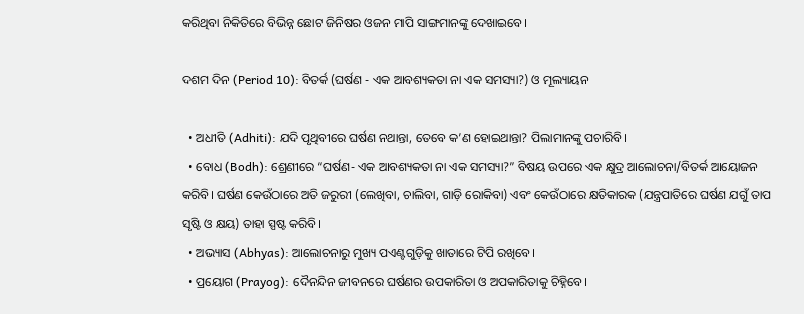କରିଥିବା ନିକିତିରେ ବିଭିନ୍ନ ଛୋଟ ଜିନିଷର ଓଜନ ମାପି ସାଙ୍ଗମାନଙ୍କୁ ଦେଖାଇବେ।

ଦଶମ ଦିନ (Period 10): ବିତର୍କ (ଘର୍ଷଣ - ଏକ ଆବଶ୍ୟକତା ନା ଏକ ସମସ୍ୟା?) ଓ ମୂଲ୍ୟାୟନ

  • ଅଧୀତି (Adhiti): ଯଦି ପୃଥିବୀରେ ଘର୍ଷଣ ନଥାନ୍ତା, ତେବେ କ’ଣ ହୋଇଥାନ୍ତା? ପିଲାମାନଙ୍କୁ ପଚାରିବି।
  • ବୋଧ (Bodh): ଶ୍ରେଣୀରେ “ଘର୍ଷଣ- ଏକ ଆବଶ୍ୟକତା ନା ଏକ ସମସ୍ୟା?” ବିଷୟ ଉପରେ ଏକ କ୍ଷୁଦ୍ର ଆଲୋଚନା/ବିତର୍କ ଆୟୋଜନ କରିବି। ଘର୍ଷଣ କେଉଁଠାରେ ଅତି ଜରୁରୀ (ଲେଖିବା, ଚାଲିବା, ଗାଡ଼ି ରୋକିବା) ଏବଂ କେଉଁଠାରେ କ୍ଷତିକାରକ (ଯନ୍ତ୍ରପାତିରେ ଘର୍ଷଣ ଯଗୁଁ ତାପ ସୃଷ୍ଟି ଓ କ୍ଷୟ) ତାହା ସ୍ପଷ୍ଟ କରିବି।
  • ଅଭ୍ୟାସ (Abhyas): ଆଲୋଚନାରୁ ମୁଖ୍ୟ ପଏଣ୍ଟଗୁଡ଼ିକୁ ଖାତାରେ ଟିପି ରଖିବେ।
  • ପ୍ରୟୋଗ (Prayog): ଦୈନନ୍ଦିନ ଜୀବନରେ ଘର୍ଷଣର ଉପକାରିତା ଓ ଅପକାରିତାକୁ ଚିହ୍ନିବେ।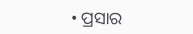• ପ୍ରସାର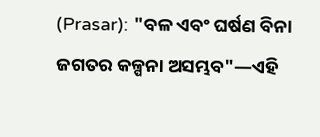(Prasar): "ବଳ ଏବଂ ଘର୍ଷଣ ବିନା ଜଗତର କଳ୍ପନା ଅସମ୍ଭବ"—ଏହି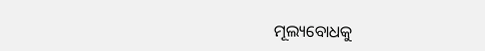ମୂଲ୍ୟବୋଧକୁ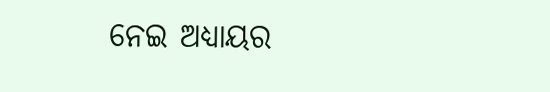ନେଇ ଅଧ୍ୟାୟର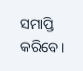ସମାପ୍ତି କରିବେ।